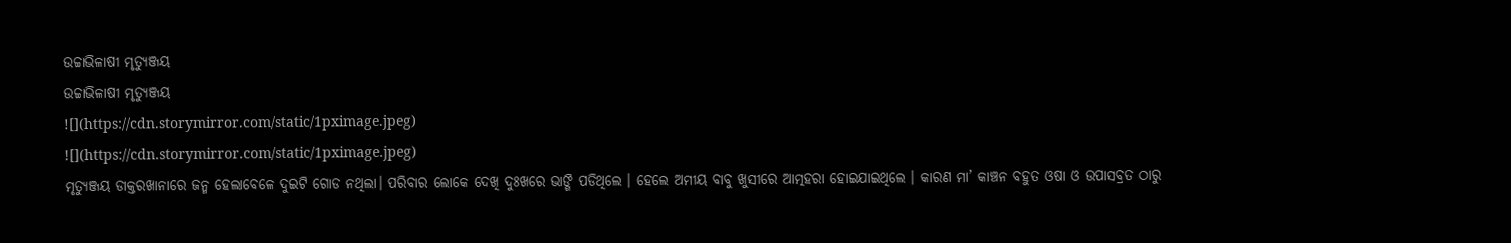ଉଚ୍ଚାଭିଳାଷୀ ମୃତ୍ୟୁଞ୍ଜୟ
ଉଚ୍ଚାଭିଳାଷୀ ମୃତ୍ୟୁଞ୍ଜୟ
![](https://cdn.storymirror.com/static/1pximage.jpeg)
![](https://cdn.storymirror.com/static/1pximage.jpeg)
ମୃତ୍ୟୁଞ୍ଜୟ ଡାକ୍ତରଖାନାରେ ଜନ୍ମ ହେଲାବେଳେ ଦୁଇଟି ଗୋଡ ନଥିଲା। ପରିବାର ଲୋକେ ଦେଖି ଦୁଃଖରେ ଭାଙ୍ଗି ପଡିଥିଲେ । ହେଲେ ଅମୀୟ ବାବୁ ଖୁସୀରେ ଆତ୍ମହରା ହୋଇଯାଇଥିଲେ । କାରଣ ମା’ କାଞ୍ଚନ ବହୁତ ଓଷା ଓ ଉପାସବ୍ରତ ଠାରୁ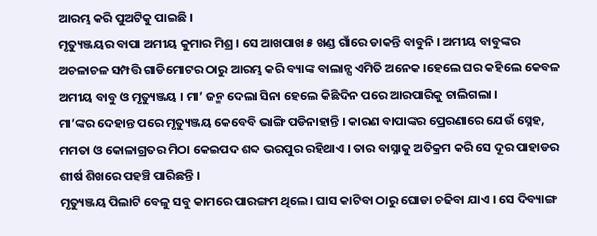ଆରମ୍ଭ କରି ପୁଅଟିକୁ ପାଇଛି ।
ମୃତ୍ୟୁଞ୍ଜୟର ବାପା ଅମୀୟ କୁମାର ମିଶ୍ର । ସେ ଆଖପାଖ ୫ ଖଣ୍ଡ ଗାଁରେ ଡାକନ୍ତି ବାବୁନି । ଅମୀୟ ବାବୁଙ୍କର ଅଚଳାଚଳ ସମ୍ପତ୍ତି ଗାଡିମୋଟର ଠାରୁ ଆରମ୍ଭ କରି ବ୍ୟାଙ୍କ ବାଲାନ୍ସ ଏମିତି ଅନେକ ।ହେଲେ ଘର କହିଲେ କେବଳ ଅମୀୟ ବାବୁ ଓ ମୃତ୍ୟୁଞ୍ଜୟ । ମା’ ଜନ୍ମ ଦେଲା ସିନା ହେଲେ କିଛିଦିନ ପରେ ଆରପାରିକୁ ଚାଲିଗଲା ।
ମା’ଙ୍କର ଦେହାନ୍ତ ପରେ ମୃତ୍ୟୁଞ୍ଜୟ କେବେବି ଭାଙ୍ଗି ପଡିନାହାନ୍ତି । କାରଣ ବାପାଙ୍କର ପ୍ରେରଣାରେ ଯେଉଁ ସ୍ନେହ, ମମତା ଓ କୋଳାଗ୍ରତର ମିଠା କେଇପଦ ଶବ୍ଦ ଭରପୁର ରହିଥାଏ । ତାର ବାସ୍ନାକୁ ଅତିକ୍ରମ କରି ସେ ଦୂର ପାହାଡର ଶୀର୍ଷ ଶିଖରେ ପହଞ୍ଚି ପାରିଛନ୍ତି ।
ମୃତ୍ୟୁଞ୍ଜୟ ପିଲାଟି ବେଳୁ ସବୁ କାମରେ ପାରଙ୍ଗମ ଥିଲେ। ଘାସ କାଟିବା ଠାରୁ ଘୋଡା ଚଢିବା ଯାଏ । ସେ ଦିବ୍ୟାଙ୍ଗ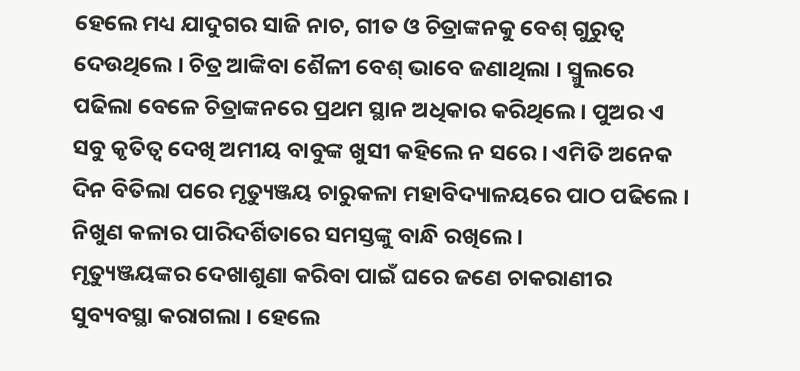ହେଲେ ମଧ୍ୟ ଯାଦୁଗର ସାଜି ନାଚ, ଗୀତ ଓ ଚିତ୍ରାଙ୍କନକୁ ବେଶ୍ ଗୁରୁତ୍ବ ଦେଉଥିଲେ । ଚିତ୍ର ଆଙ୍କିବା ଶୈଳୀ ବେଶ୍ ଭାବେ ଜଣାଥିଲା । ସ୍ମୁଲରେ ପଢିଲା ବେଳେ ଚିତ୍ରାଙ୍କନରେ ପ୍ରଥମ ସ୍ଥାନ ଅଧିକାର କରିଥିଲେ । ପୁଅର ଏ ସବୁ କୃତିତ୍ବ ଦେଖି ଅମୀୟ ବାବୁଙ୍କ ଖୁସୀ କହିଲେ ନ ସରେ । ଏମିତି ଅନେକ ଦିନ ବିତିଲା ପରେ ମୃତ୍ୟୁଞ୍ଜୟ ଚାରୁକଳା ମହାବିଦ୍ୟାଳୟରେ ପାଠ ପଢିଲେ । ନିଖୁଣ କଳାର ପାରିଦର୍ଶିତାରେ ସମସ୍ତଙ୍କୁ ବାନ୍ଧି ରଖିଲେ ।
ମୃତ୍ୟୁଞ୍ଜୟଙ୍କର ଦେଖାଶୁଣା କରିବା ପାଇଁ ଘରେ ଜଣେ ଚାକରାଣୀର ସୁବ୍ୟବସ୍ଥା କରାଗଲା । ହେଲେ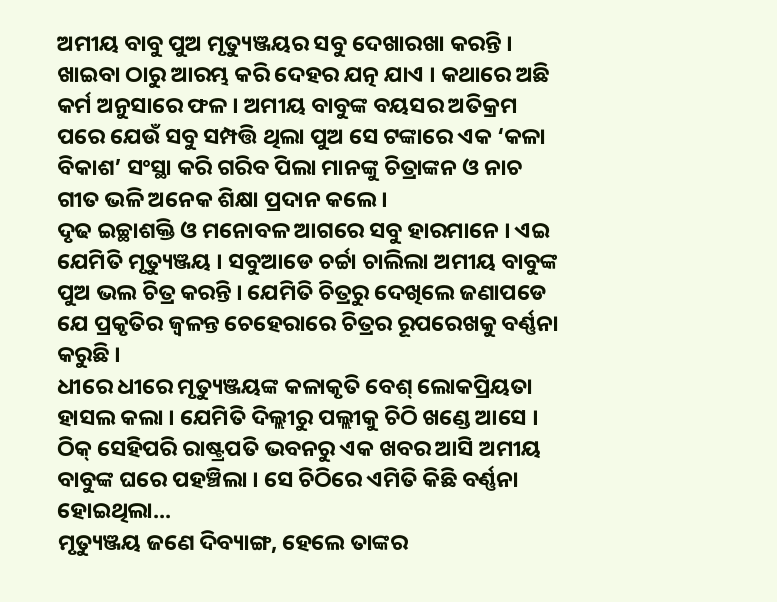ଅମୀୟ ବାବୁ ପୁଅ ମୃତ୍ୟୁଞ୍ଜୟର ସବୁ ଦେଖାରଖା କରନ୍ତି । ଖାଇବା ଠାରୁ ଆରମ୍ଭ କରି ଦେହର ଯତ୍ନ ଯାଏ । କଥାରେ ଅଛି କର୍ମ ଅନୁସାରେ ଫଳ । ଅମୀୟ ବାବୁଙ୍କ ବୟସର ଅତିକ୍ରମ ପରେ ଯେଉଁ ସବୁ ସମ୍ପତ୍ତି ଥିଲା ପୁଅ ସେ ଟଙ୍କାରେ ଏକ ‘କଳା ବିକାଶ’ ସଂସ୍ଥା କରି ଗରିବ ପିଲା ମାନଙ୍କୁ ଚିତ୍ରାଙ୍କନ ଓ ନାଚ ଗୀତ ଭଳି ଅନେକ ଶିକ୍ଷା ପ୍ରଦାନ କଲେ ।
ଦୃଢ ଇଚ୍ଛାଶକ୍ତି ଓ ମନୋବଳ ଆଗରେ ସବୁ ହାରମାନେ । ଏଇ ଯେମିତି ମୃତ୍ୟୁଞ୍ଜୟ । ସବୁଆଡେ ଚର୍ଚ୍ଚା ଚାଲିଲା ଅମୀୟ ବାବୁଙ୍କ ପୁଅ ଭଲ ଚିତ୍ର କରନ୍ତି । ଯେମିତି ଚିତ୍ରରୁ ଦେଖିଲେ ଜଣାପଡେ ଯେ ପ୍ରକୃତିର ଜ୍ବଳନ୍ତ ଚେହେରାରେ ଚିତ୍ରର ରୂପରେଖକୁ ବର୍ଣ୍ଣନା କରୁଛି ।
ଧୀରେ ଧୀରେ ମୃତ୍ୟୁଞ୍ଜୟଙ୍କ କଳାକୃତି ବେଶ୍ ଲୋକପ୍ରିୟତା ହାସଲ କଲା । ଯେମିତି ଦିଲ୍ଲୀରୁ ପଲ୍ଲୀକୁ ଚିଠି ଖଣ୍ଡେ ଆସେ । ଠିକ୍ ସେହିପରି ରାଷ୍ଟ୍ରପତି ଭବନରୁ ଏକ ଖବର ଆସି ଅମୀୟ ବାବୁଙ୍କ ଘରେ ପହଞ୍ଚିଲା । ସେ ଚିଠିରେ ଏମିତି କିଛି ବର୍ଣ୍ଣନା ହୋଇଥିଲା...
ମୃତ୍ୟୁଞ୍ଜୟ ଜଣେ ଦିବ୍ୟାଙ୍ଗ, ହେଲେ ତାଙ୍କର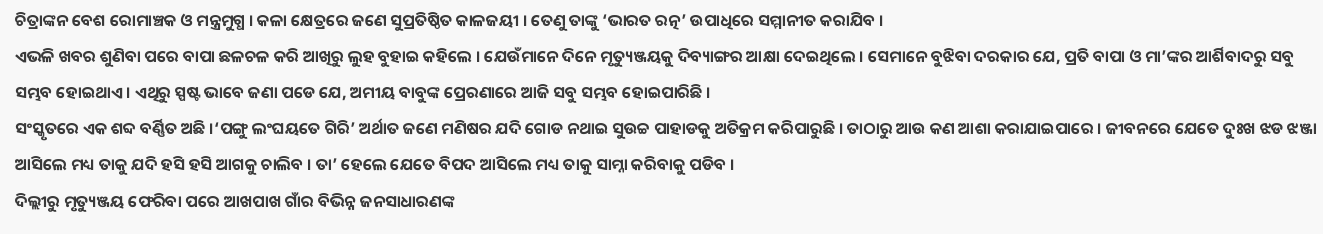ଚିତ୍ରାଙ୍କନ ବେଶ ରୋମାଞ୍ଚକ ଓ ମନ୍ତ୍ରମୁଗ୍ଧ । କଳା କ୍ଷେତ୍ରରେ ଜଣେ ସୁପ୍ରତିଷ୍ଠିତ କାଳଜୟୀ । ତେଣୁ ତାଙ୍କୁ ‘ଭାରତ ରତ୍ନ’ ଉପାଧିରେ ସମ୍ମାନୀତ କରାଯିବ ।
ଏଭଳି ଖବର ଶୁଣିବା ପରେ ବାପା ଛଳଚଳ କରି ଆଖିରୁ ଲୁହ ବୁହାଇ କହିଲେ । ଯେଉଁମାନେ ଦିନେ ମୃତ୍ୟୁଞ୍ଜୟକୁ ଦିବ୍ୟାଙ୍ଗର ଆକ୍ଷା ଦେଇଥିଲେ । ସେମାନେ ବୁଝିବା ଦରକାର ଯେ, ପ୍ରତି ବାପା ଓ ମା’ଙ୍କର ଆର୍ଶିବାଦରୁ ସବୁ ସମ୍ଭବ ହୋଇଥାଏ । ଏଥିରୁ ସ୍ପଷ୍ଟ ଭାବେ ଜଣା ପଡେ ଯେ, ଅମୀୟ ବାବୁଙ୍କ ପ୍ରେରଣାରେ ଆଜି ସବୁ ସମ୍ଭବ ହୋଇପାରିଛି ।
ସଂସ୍କୃତରେ ଏକ ଶବ୍ଦ ବର୍ଣ୍ଣିତ ଅଛି ।‘ପଙ୍ଗୁ ଲଂଘୟତେ ଗିରି’ ଅର୍ଥାତ ଜଣେ ମଣିଷର ଯଦି ଗୋଡ ନଥାଇ ସୁଉଚ୍ଚ ପାହାଡକୁ ଅତିକ୍ରମ କରିପାରୁଛି । ତାଠାରୁ ଆଉ କଣ ଆଶା କରାଯାଇପାରେ । ଜୀବନରେ ଯେତେ ଦୁଃଖ ଝଡ ଝଞ୍ଜା ଆସିଲେ ମଧ୍ୟ ତାକୁ ଯଦି ହସି ହସି ଆଗକୁ ଚାଲିବ । ତା’ ହେଲେ ଯେତେ ବିପଦ ଆସିଲେ ମଧ୍ୟ ତାକୁ ସାମ୍ନା କରିବାକୁ ପଡିବ ।
ଦିଲ୍ଲୀରୁ ମୃତ୍ୟୁଞ୍ଜୟ ଫେରିବା ପରେ ଆଖପାଖ ଗାଁର ବିଭିନ୍ନ ଜନସାଧାରଣଙ୍କ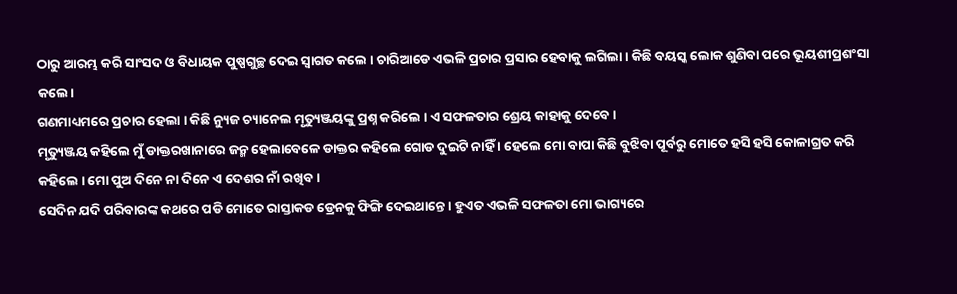ଠାରୁ ଆରମ୍ଭ କରି ସାଂସଦ ଓ ବିଧାୟକ ପୁଷ୍ପଗୁଚ୍ଛ ଦେଇ ସ୍ବାଗତ କଲେ । ଚାରିଆଡେ ଏଭଳି ପ୍ରଚାର ପ୍ରସାର ହେବାକୁ ଲଗିଲା । କିଛି ବୟସ୍କ ଲୋକ ଶୁଣିବା ପରେ ଭୂୟଶୀପ୍ରଶଂସା କଲେ।
ଗଣମାଧ୍ୟମରେ ପ୍ରଚାର ହେଲା । କିଛି ନ୍ୟୁଜ ଚ୍ୟାନେଲ ମୃତ୍ୟୁଞ୍ଜୟଙ୍କୁ ପ୍ରଶ୍ନ କରିଲେ । ଏ ସଫଳତାର ଶ୍ରେୟ କାହାକୁ ଦେବେ ।
ମୃତ୍ୟୁଞ୍ଜୟ କହିଲେ ମୁଁ ଡାକ୍ତରଖାନାରେ ଜନ୍ମ ହେଲାବେଳେ ଡାକ୍ତର କହିଲେ ଗୋଡ ଦୁଇଟି ନାହିଁ । ହେଲେ ମୋ ବାପା କିଛି ବୁଝିବା ପୂର୍ବରୁ ମୋତେ ହସି ହସି କୋଳାଗ୍ରତ କରି କହିଲେ । ମୋ ପୁଅ ଦିନେ ନା ଦିନେ ଏ ଦେଶର ନାଁ ରଖିବ ।
ସେଦିନ ଯଦି ପରିବାରଙ୍କ କଥରେ ପଡି ମୋତେ ରାସ୍ତାକଡ ଡ୍ରେନକୁ ଫିଙ୍ଗି ଦେଇଥାନ୍ତେ । ହୁଏତ ଏଭଳି ସଫଳତା ମୋ ଭାଗ୍ୟରେ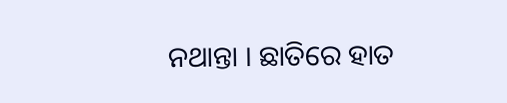ନଥାନ୍ତା । ଛାତିରେ ହାତ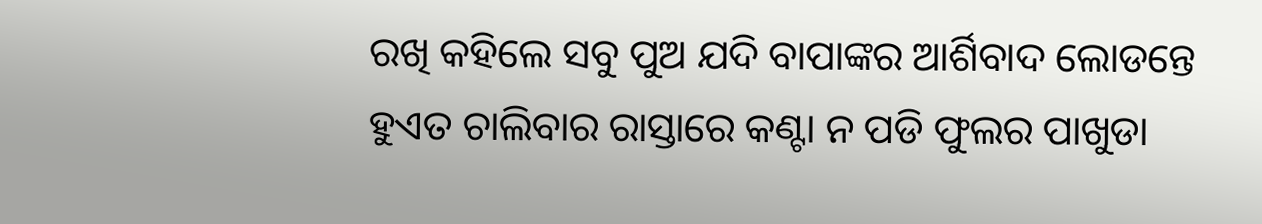ରଖି କହିଲେ ସବୁ ପୁଅ ଯଦି ବାପାଙ୍କର ଆର୍ଶିବାଦ ଲୋଡନ୍ତେ ହୁଏତ ଚାଲିବାର ରାସ୍ତାରେ କଣ୍ଟା ନ ପଡି ଫୁଲର ପାଖୁଡା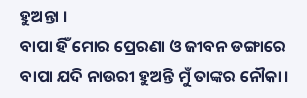ହୁଅନ୍ତା ।
ବାପା ହିଁ ମୋର ପ୍ରେରଣା ଓ ଜୀବନ ଡଙ୍ଗାରେ ବାପା ଯଦି ନାଉରୀ ହୁଅନ୍ତି ମୁଁ ତାଙ୍କର ନୌକା।